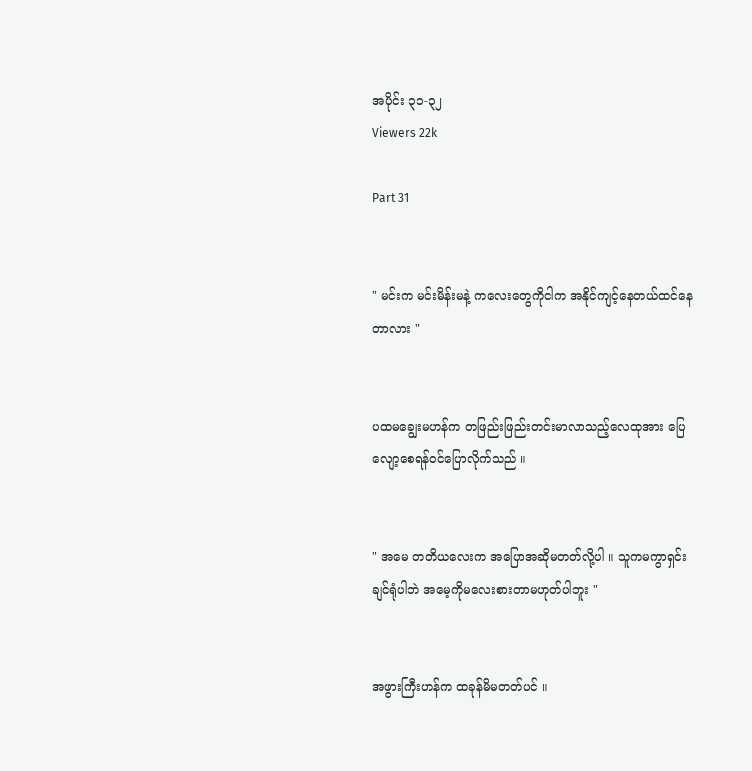အပိုင်း ၃၁-၃၂
Viewers 22k

Part 31


" မင်းက မင်းမိန်းမနဲ့ ကလေးတွေကိုငါက အနိုင်ကျင့်နေတယ်ထင်နေတာလား "


ပထမချွေးမဟန်က တဖြည်းဖြည်းတင်းမာလာသည့်လေထုအား ပြေလျော့စေရန်ဝင်ပြောလိုက်သည် ။


" အမေ တတိယလေးက အပြောအဆိုမတတ်လို့ပါ ။ သူကမကွာရှင်းချင်ရုံပါဘဲ အမေ့ကိုမလေးစားတာမဟုတ်ပါဘူး "


အဖွားကြီးဟန်က ထခုန်မိမတတ်ပင် ။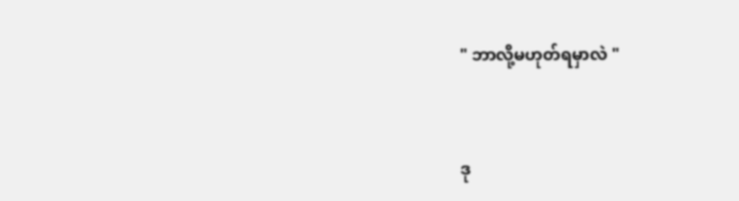" ဘာလို့မဟုတ်ရမှာလဲ "


ဒု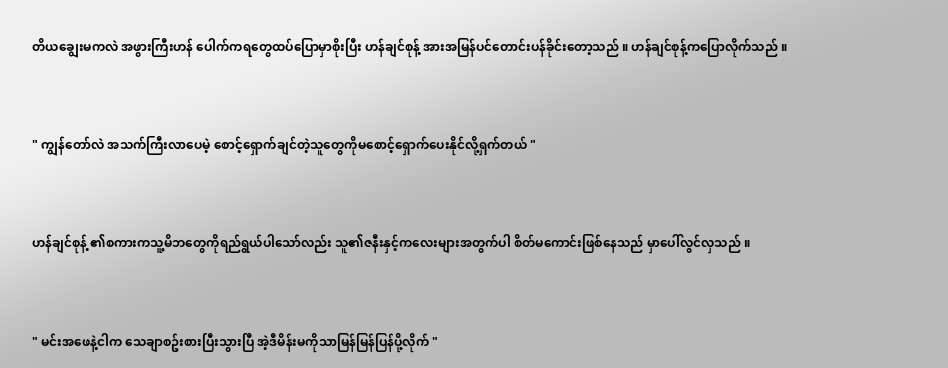တိယချွေးမကလဲ အဖွားကြီးဟန် ပေါက်ကရတွေထပ်ပြောမှာစိုးပြီး ဟန်ချင်စုန့် အားအမြန်ပင်တောင်းပန်ခိုင်းတော့သည် ။ ဟန်ချင်စုန့်ကပြောလိုက်သည် ။


" ကျွန်တော်လဲ အသက်ကြီးလာပေမဲ့ စောင့်ရှောက်ချင်တဲ့သူတွေကိုမစောင့်ရှောက်ပေးနိုင်လို့ရှက်တယ် "


ဟန်ချင်စုန့် ၏စကားကသူ့မိဘတွေကိုရည်ရွယ်ပါသော်လည်း သူ၏ဇနီးနှင့်ကလေးများအတွက်ပါ စိတ်မကောင်းဖြစ်နေသည် မှာပေါ်လွင်လှသည် ။


" မင်းအဖေနဲ့ငါက သေချာစဥ်းစားပြီးသွားပြီ အဲ့ဒီမိန်းမကိုသာမြန်မြန်ပြန်ပို့လိုက် "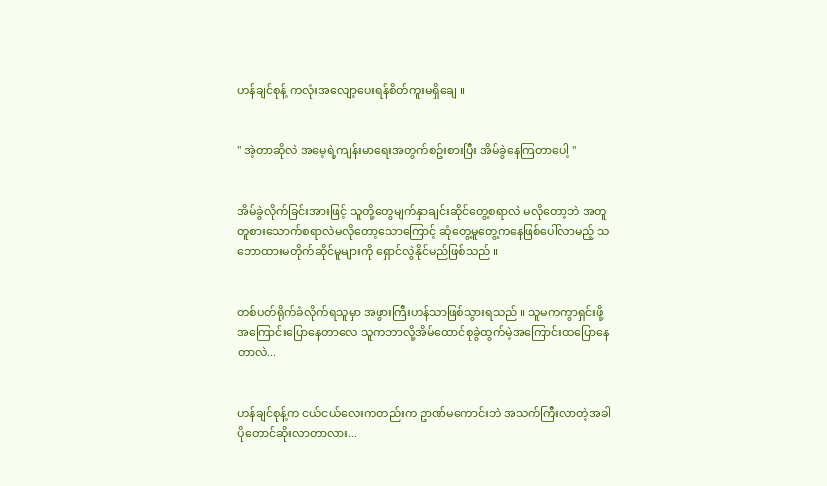ဟန်ချင်စုန့် ကလုံးအလျော့ပေးရန်စိတ်ကူးမရှိချေ ။


" အဲ့တာဆိုလဲ အမေ့ရဲ့ကျန်းမာရေးအတွက်စဥ်းစားပြီး အိမ်ခွဲနေကြတာပေါ့ "


အိမ်ခွဲလိုက်ခြင်းအားဖြင့် သူတို့တွေမျက်နှာချင်းဆိုင်တွေ့စရာလဲ မလိုတော့ဘဲ အတူတူစားသောက်စရာလဲမလိုတော့သောကြောင့် ဆုံတွေ့မူတွေ့ကနေဖြစ်ပေါ်လာမည့် သဘောထားမတိုက်ဆိုင်မူများကို ရှောင်လွဲနိုင်မည်ဖြစ်သည် ။


တစ်ပတ်ရိုက်ခံလိုက်ရသူမှာ အဖွားကြီးဟန်သာဖြစ်သွားရသည် ။ သူမကကွာရှင်းဖို့အကြောင်းပြောနေတာလေ သူကဘာလို့အိမ်ထောင်စုခွဲထွက်မဲ့အကြောင်းထပြောနေတာလဲ...


ဟန်ချင်စုန့်က ငယ်ငယ်လေးကတည်းက ဥာဏ်မကောင်းဘဲ အသက်ကြီးလာတဲ့အခါပိုတောင်ဆိုးလာတာလား...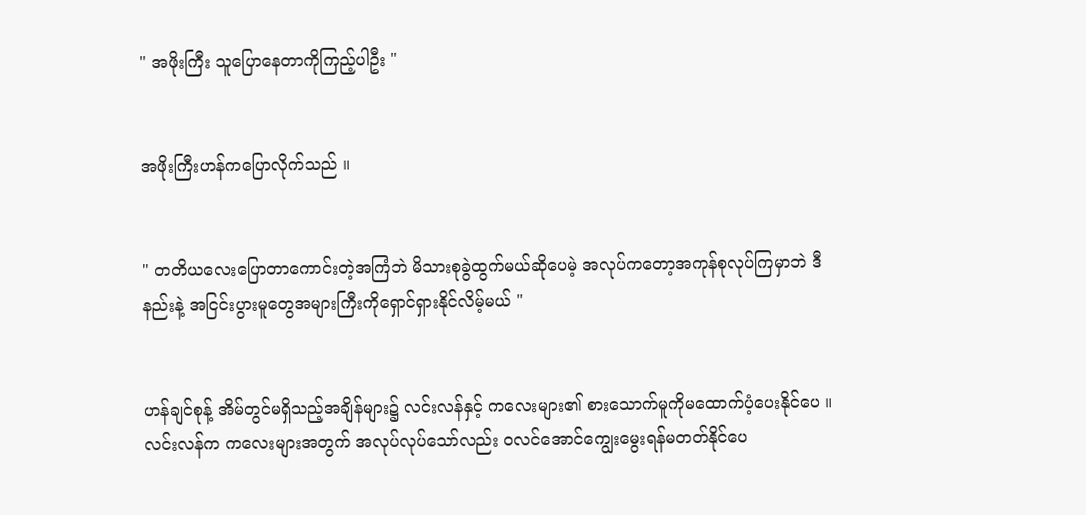" အဖိုးကြီး သူပြောနေတာကိုကြည့်ပါဦး "


အဖိုးကြီးဟန်ကပြောလိုက်သည် ။


" တတိယလေးပြောတာကောင်းတဲ့အကြံဘဲ မိသားစုခွဲထွက်မယ်ဆိုပေမဲ့ အလုပ်ကတော့အကုန်စုလုပ်ကြမှာဘဲ ဒီနည်းနဲ့ အငြင်းပွားမူတွေအများကြီးကိုရှောင်ရှားနိုင်လိမ့်မယ် "


ဟန်ချင်စုန့် အိမ်တွင်မရှိသည့်အချိန်များ၌ လင်းလန်နှင့် ကလေးများ၏ စားသောက်မူကိုမထောက်ပံ့ပေးနိုင်ပေ ။ လင်းလန်က ကလေးများအတွက် အလုပ်လုပ်သော်လည်း ဝလင်အောင်ကျွေးမွေးရန်မတတ်နိုင်ပေ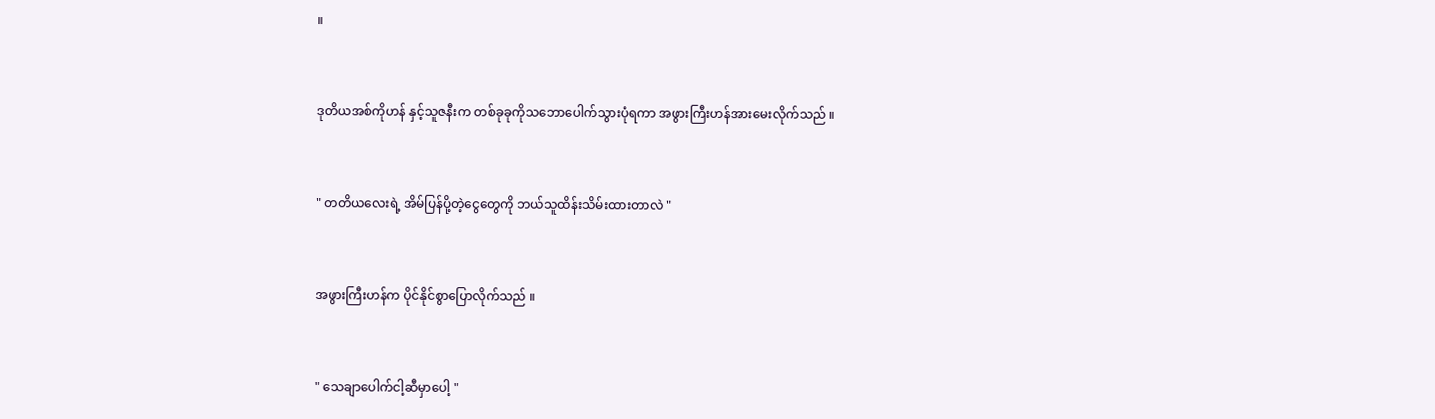။


ဒုတိယအစ်ကိုဟန် နှင့်သူဇနီးက တစ်ခုခုကိုသဘောပေါက်သွားပုံရကာ အဖွားကြီးဟန်အားမေးလိုက်သည် ။


" တတိယလေးရဲ့ အိမ်ပြန်ပို့တဲ့ငွေတွေကို ဘယ်သူထိန်းသိမ်းထားတာလဲ "


အဖွားကြီးဟန်က ပိုင်နိုင်စွာပြောလိုက်သည် ။


" သေချာပေါက်ငါ့ဆီမှာပေါ့ "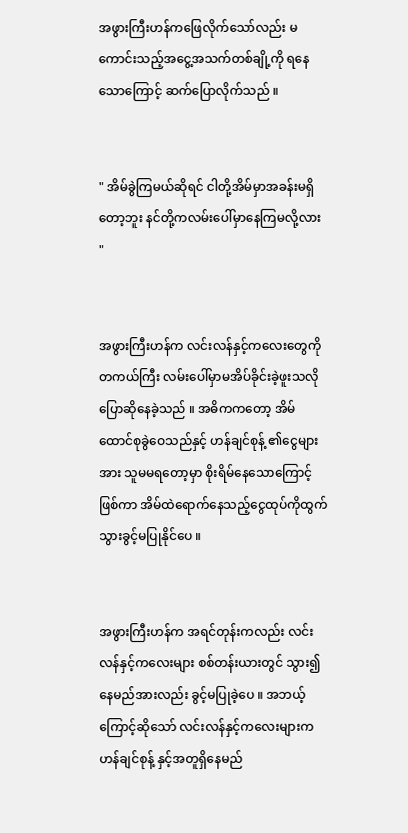အဖွားကြီးဟန်ကဖြေလိုက်သော်လည်း မကောင်းသည့်အငွေ့အသက်တစ်ချို့ကို ရနေသောကြောင့် ဆက်ပြောလိုက်သည် ။


" အိမ်ခွဲကြမယ်ဆိုရင် ငါတို့အိမ်မှာအခန်းမရှိတော့ဘူး နင်တို့ကလမ်းပေါ်မှာနေကြမလို့လား "


အဖွားကြီးဟန်က လင်းလန်နှင့်ကလေးတွေကို တကယ်ကြီး လမ်းပေါ်မှာမအိပ်ခိုင်းခဲ့ဖူးသလိုပြောဆိုနေခဲ့သည် ။ အဓိကကတော့ အိမ်ထောင်စုခွဲဝေသည်နှင့် ဟန်ချင်စုန့် ၏ငွေများအား သူမမရတော့မှာ စိုးရိမ်နေသောကြောင့်ဖြစ်ကာ အိမ်ထဲရောက်နေသည့်ငွေထုပ်ကိုထွက်သွားခွင့်မပြုနိုင်ပေ ။


အဖွားကြီးဟန်က အရင်တုန်းကလည်း လင်းလန်နှင့်ကလေးများ စစ်တန်းယားတွင် သွား၍နေမည်အားလည်း ခွင့်မပြုခဲ့ပေ ။ အဘယ့်ကြောင့်ဆိုသော် လင်းလန်နှင့်ကလေးများက ဟန်ချင်စုန့် နှင့်အတူရှိနေမည်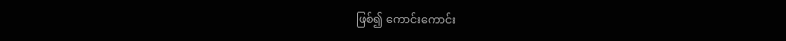ဖြစ်၍ ကောင်းကောင်း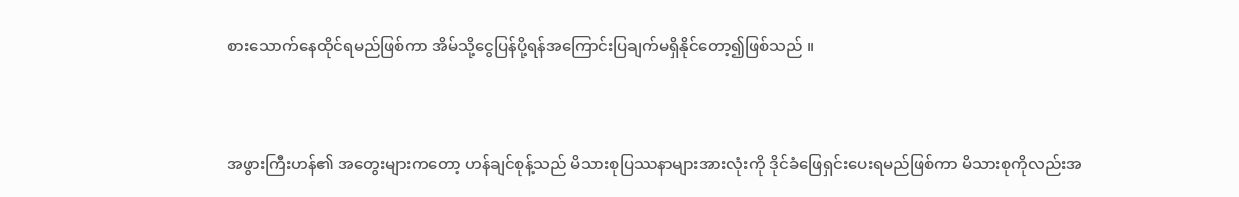စားသောက်နေထိုင်ရမည်ဖြစ်ကာ အိမ်သို့ငွေပြန်ပို့ရန်အကြောင်းပြချက်မရှိနိုင်တော့၍ဖြစ်သည် ။


အဖွားကြီးဟန်၏ အတွေးများကတော့ ဟန်ချင်စုန့်သည် မိသားစုပြဿနာများအားလုံးကို ဒိုင်ခံဖြေရှင်းပေးရမည်ဖြစ်ကာ မိသားစုကိုလည်းအ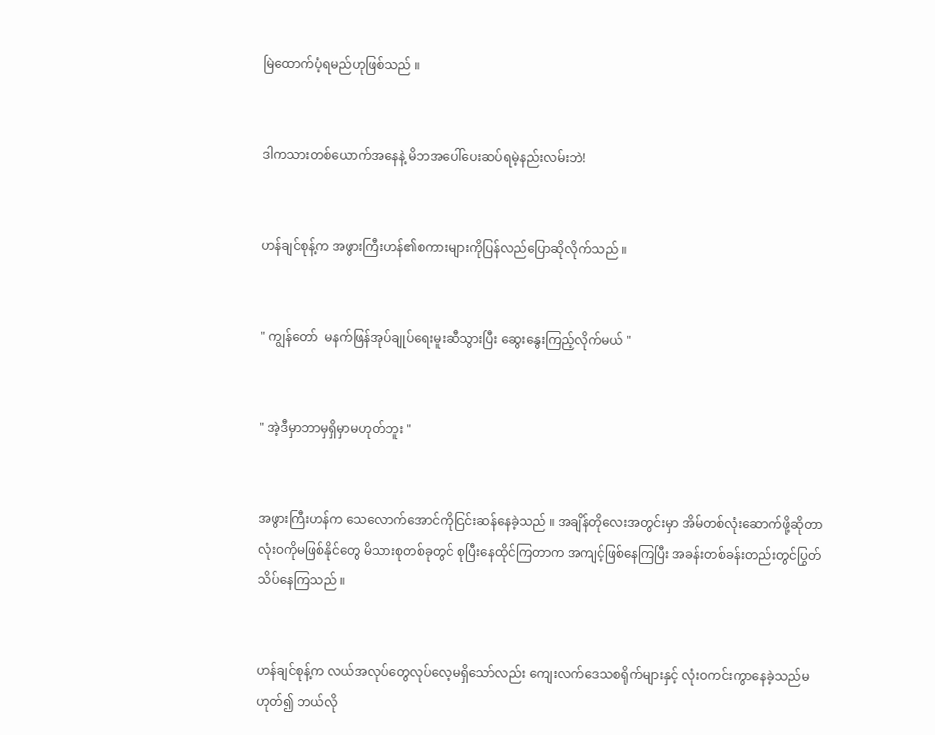မြဲထောက်ပံ့ရမည်ဟုဖြစ်သည် ။


ဒါကသားတစ်ယောက်အနေနဲ့ မိဘအပေါ်ပေးဆပ်ရမဲ့နည်းလမ်းဘဲ!


ဟန်ချင်စုန့်က အဖွားကြီးဟန်၏စကားများကိုပြန်လည်ပြောဆိုလိုက်သည် ။


" ကျွန်တော်  မနက်ဖြန်အုပ်ချုပ်ရေးမူးဆီသွားပြီး ဆွေးနွေးကြည့်လိုက်မယ် "


" အဲ့ဒီမှာဘာမှရှိမှာမဟုတ်ဘူး "


အဖွားကြီးဟန်က သေလောက်အောင်ကိုငြင်းဆန်နေခဲ့သည် ။ အချိန်တိုလေးအတွင်းမှာ အိမ်တစ်လုံးဆောက်ဖို့ဆိုတာ လုံးဝကိုမဖြစ်နိုင်တွေ မိသားစုတစ်ခုတွင် စုပြီးနေထိုင်ကြတာက အကျင့်ဖြစ်နေကြပြီး အခန်းတစ်ခန်းတည်းတွင်ပြွတ်သိပ်နေကြသည် ။


ဟန်ချင်စုန့်က လယ်အလုပ်တွေလုပ်လေ့မရှိသော်လည်း ကျေးလက်ဒေသစရိုက်များနှင့် လုံးဝကင်းကွာနေခဲ့သည်မဟုတ်၍ ဘယ်လို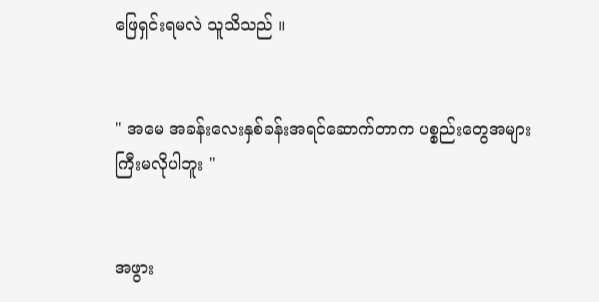ဖြေရှင်းရမလဲ သူသိသည် ။


" အမေ အခန်းလေးနှစ်ခန်းအရင်ဆောက်တာက ပစ္စည်းတွေအများကြီးမလိုပါဘူး "


အဖွား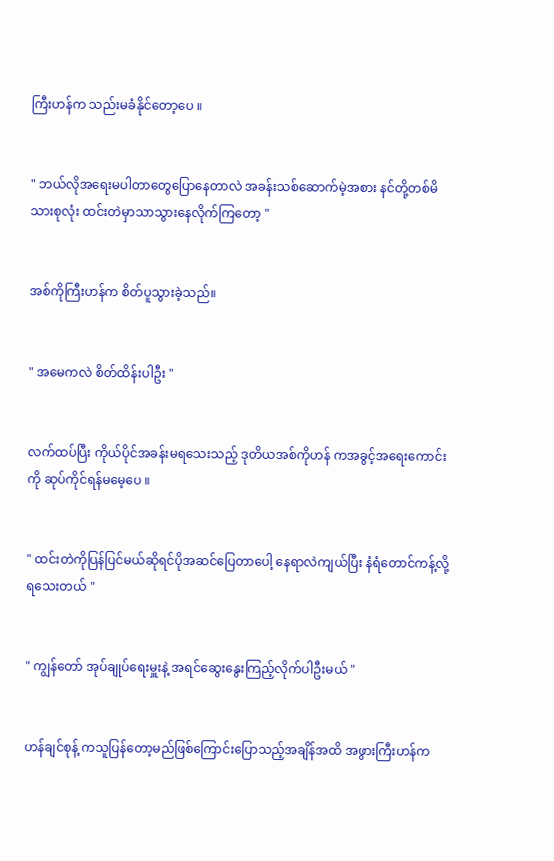ကြီးဟန်က သည်းမခံနိုင်တော့ပေ ။


" ဘယ်လိုအရေးမပါတာတွေပြောနေတာလဲ အခန်းသစ်ဆောက်မဲ့အစား နင်တို့တစ်မိသားစုလုံး ထင်းတဲမှာသာသွားနေလိုက်ကြတော့ "


အစ်ကိုကြီးဟန်က စိတ်ပူသွားခဲ့သည်။


" အမေကလဲ စိတ်ထိန်းပါဦး "


လက်ထပ်ပြီး ကိုယ်ပိုင်အခန်းမရသေးသည့် ဒုတိယအစ်ကိုဟန် ကအခွင့်အရေးကောင်းကို ဆုပ်ကိုင်ရန်မမေ့ပေ ။


" ထင်းတဲကိုပြန်ပြင်မယ်ဆိုရင်ပိုအဆင်ပြေတာပေါ့ နေရာလဲကျယ်ပြီး နံရံတောင်ကန့်လို့ရသေးတယ် "


" ကျွန်တော် အုပ်ချုပ်ရေးမှူးနဲ့ အရင်ဆွေးနွေးကြည့်လိုက်ပါဦးမယ် "


ဟန်ချင်စုန့် ကသူပြန်တော့မည်ဖြစ်ကြောင်းပြောသည့်အချိန်အထိ အဖွားကြီးဟန်က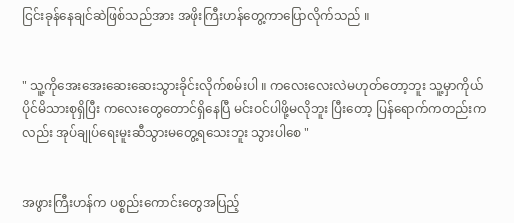ငြင်းခုန်နေချင်ဆဲဖြစ်သည်အား အဖိုးကြီးဟန်တွေ့ကာပြောလိုက်သည် ။


" သူ့ကိုအေးအေးဆေးဆေးသွားခိုင်းလိုက်စမ်းပါ ။ ကလေးလေးလဲမဟုတ်တော့ဘူး သူ့မှာကိုယ်ပိုင်မိသားစုရှိပြီး ကလေးတွေတောင်ရှိနေပြီ မင်းဝင်ပါဖို့မလိုဘူး ပြီးတော့ ပြန်ရောက်ကတည်းကလည်း အုပ်ချုပ်ရေးမူးဆီသွားမတွေ့ရသေးဘူး သွားပါစေ "


အဖွားကြီးဟန်က ပစ္စည်းကောင်းတွေအပြည့်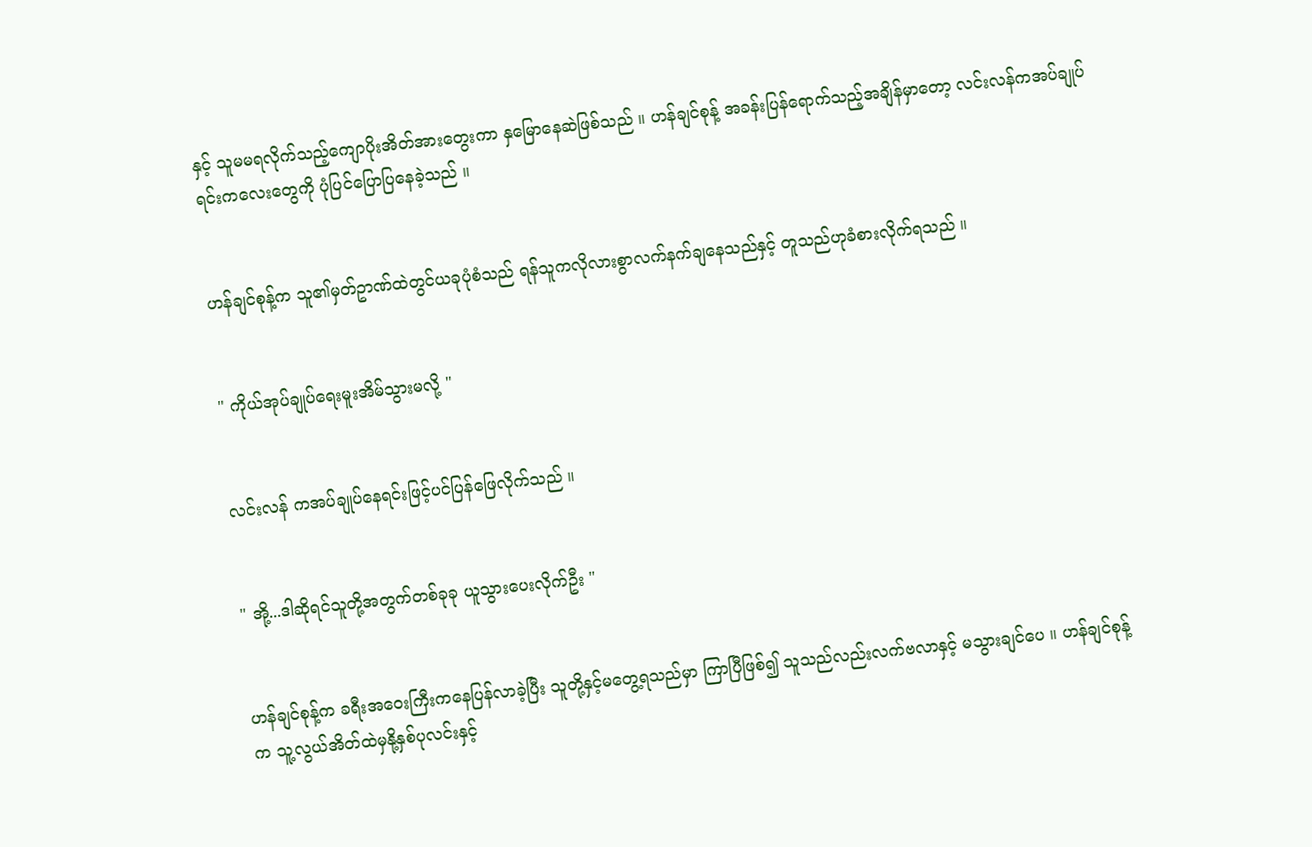နှင့် သူမမရလိုက်သည့်ကျောပိုးအိတ်အားတွေးကာ နှမြောနေဆဲဖြစ်သည် ။ ဟန်ချင်စုန့် အခန်းပြန်ရောက်သည့်အချိန်မှာတော့ လင်းလန်ကအပ်ချုပ်ရင်းကလေးတွေကို ပုံပြင်ပြောပြနေခဲ့သည် ။


ဟန်ချင်စုန့်က သူ၏မှတ်ဥာဏ်ထဲတွင်ယခုပုံစံသည် ရန်သူကလိုလားစွာလက်နက်ချနေသည်နှင့် တူသည်ဟုခံစားလိုက်ရသည် ။


" ကိုယ်အုပ်ချုပ်ရေးမူးအိမ်သွားမလို့ "


လင်းလန် ကအပ်ချုပ်နေရင်းဖြင့်ပင်ပြန်ဖြေလိုက်သည် ။


" အို့...ဒါဆိုရင်သူတို့အတွက်တစ်ခုခု ယူသွားပေးလိုက်ဦး "


ဟန်ချင်စုန့်က ခရီးအဝေးကြီးကနေပြန်လာခဲ့ပြီး သူတို့နှင့်မတွေ့ရသည်မှာ ကြာပြီဖြစ်၍ သူသည်လည်းလက်ဗလာနှင့် မသွားချင်ပေ ။ ဟန်ချင်စုန့်က သူ့လွယ်အိတ်ထဲမှနို့နှစ်ပုလင်းနှင့်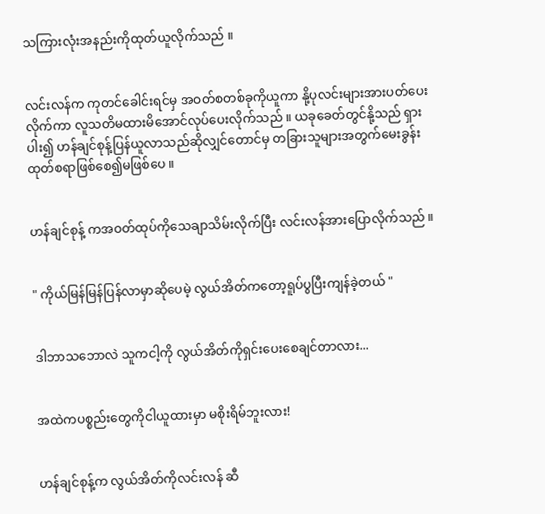သကြားလုံးအနည်းကိုထုတ်ယူလိုက်သည် ။


လင်းလန်က ကုတင်ခေါင်းရင်မှ အဝတ်စတစ်ခုကိုယူကာ နို့ပုလင်းများအားပတ်ပေးလိုက်ကာ လူသတိမထားမိအောင်လုပ်ပေးလိုက်သည် ။ ယခုခေတ်တွင်နို့သည် ရှားပါး၍ ဟန်ချင်စုန့်ပြန်ယူလာသည်ဆိုလျှင်တောင်မှ တခြားသူများအတွက်မေးခွန်းထုတ်စရာဖြစ်စေ၍မဖြစ်ပေ ။


ဟန်ချင်စုန့် ကအဝတ်ထုပ်ကိုသေချာသိမ်းလိုက်ပြီး လင်းလန်အားပြောလိုက်သည် ။


" ကိုယ်မြန်မြန်ပြန်လာမှာဆိုပေမဲ့ လွယ်အိတ်ကတော့ရူပ်ပွပြီးကျန်ခဲ့တယ် "


ဒါဘာသဘောလဲ သူကငါ့ကို လွယ်အိတ်ကိုရှင်းပေးစေချင်တာလား...


အထဲကပစ္စည်းတွေကိုငါယူထားမှာ မစိုးရိမ်ဘူးလား!


ဟန်ချင်စုန့်က လွယ်အိတ်ကိုလင်းလန် ဆီ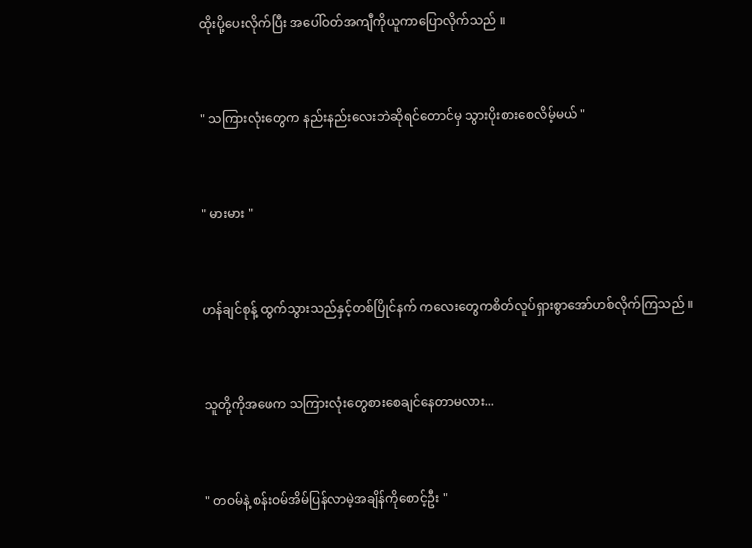ထိုးပို့ပေးလိုက်ပြီး အပေါ်ဝတ်အကျီကိုယူကာပြောလိုက်သည် ။


" သကြားလုံးတွေက နည်းနည်းလေးဘဲဆိုရင်တောင်မှ သွားပိုးစားစေလိမ့်မယ် "


" မားမား "


ဟန်ချင်စုန့် ထွက်သွားသည်နှင့်တစ်ပြိုင်နက် ကလေးတွေကစိတ်လူပ်ရှားစွာအော်ဟစ်လိုက်ကြသည် ။


သူတို့ကိုအဖေက သကြားလုံးတွေစားစေချင်နေတာမလား...


" တဝမ်နဲ့ စန်းဝမ်အိမ်ပြန်လာမဲ့အချိန်ကိုစောင့်ဦး "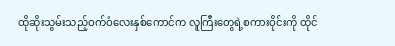ထိုဆိုးသွမ်းသည့်ဝက်ဝံလေးနှစ်ကောင်က လူကြီးတွေရဲ့စကားဝိုင်းကို ထိုင်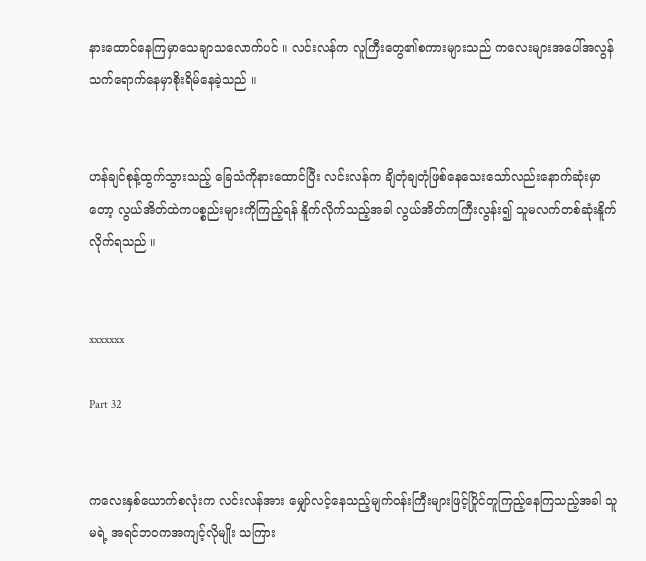နားထောင်နေကြမှာသေချာသလောက်ပင် ။ လင်းလန်က လူကြီးတွေ၏စကားများသည် ကလေးများအပေါ်အလွန်သက်ရောက်နေမှာစိုးရိမ်နေခဲ့သည် ။


ဟန်ချင်စုန့်ထွက်သွားသည့် ခြေသံကိုနားထောင်ပြီး လင်းလန်က ချိတုံချတုံဖြစ်နေသေးသော်လည်းနောက်ဆုံးမှာတော့ လွယ်အိတ်ထဲကပစ္စည်းများကိုကြည့်ရန် နိူက်လိုက်သည့်အခါ လွယ်အိတ်ကကြီးလွန်း၍ သူမလက်တစ်ဆုံးနိူက်လိုက်ရသည် ။


xxxxxxx

Part 32


ကလေးနှစ်ယောက်စလုံးက လင်းလန်အား မျှော်လင့်နေသည့်မျက်ဝန်းကြီးများဖြင့်ပြိုင်တူကြည့်နေကြသည့်အခါ သူမရဲ့ အရင်ဘဝကအကျင့်လိုမျိုး သကြား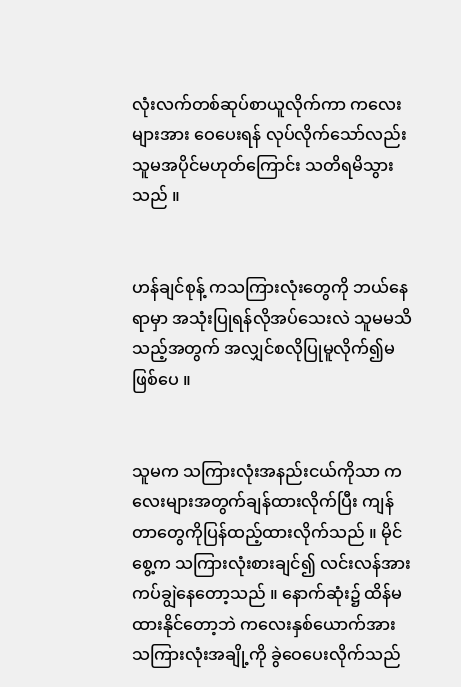လုံးလက်တစ်ဆုပ်စာယူလိုက်ကာ ကလေးများအား ဝေပေးရန် လုပ်လိုက်သော်လည်း သူမအပိုင်မဟုတ်ကြောင်း သတိရမိသွားသည် ။


ဟန်ချင်စုန့် ကသကြားလုံးတွေကို ဘယ်နေရာမှာ အသုံးပြုရန်လိုအပ်သေးလဲ သူမမသိသည့်အတွက် အလျှင်စလိုပြုမူလိုက်၍မဖြစ်ပေ ။


သူမက သကြားလုံးအနည်းငယ်ကိုသာ ကလေးများအတွက်ချန်ထားလိုက်ပြီး ကျန်တာတွေကိုပြန်ထည့်ထားလိုက်သည် ။ မိုင်စွေ့က သကြားလုံးစားချင်၍ လင်းလန်အား ကပ်ချွဲနေတော့သည် ။ နောက်ဆုံး၌ ထိန်မထားနိုင်တော့ဘဲ ကလေးနှစ်ယောက်အား သကြားလုံးအချို့ကို ခွဲဝေပေးလိုက်သည်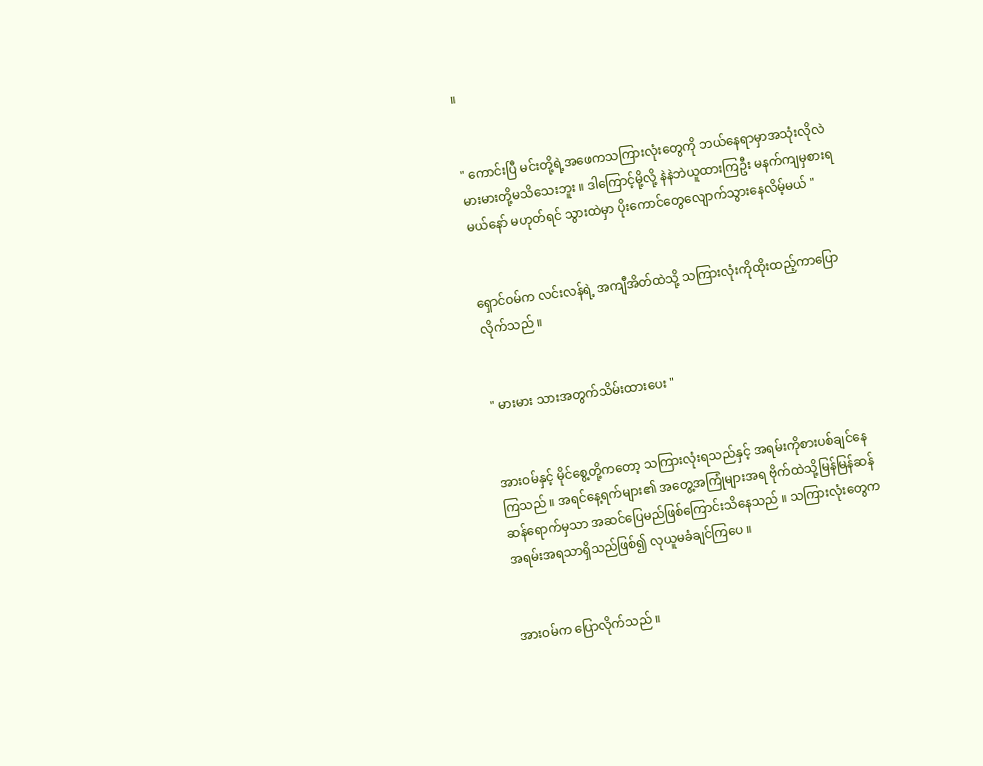။


" ကောင်းပြီ မင်းတို့ရဲ့အဖေကသကြားလုံးတွေကို ဘယ်နေရာမှာအသုံးလိုလဲ မားမားတို့မသိသေးဘူး ။ ဒါကြောင့်မို့လို့ နဲနဲဘဲယူထားကြဦး မနက်ကျမှစားရမယ်နော် မဟုတ်ရင် သွားထဲမှာ ပိုးကောင်တွေလျောက်သွားနေလိမ့်မယ် "


ရှောင်ဝမ်က လင်းလန်ရဲ့ အကျီအိတ်ထဲသို့ သကြားလုံးကိုထိုးထည့်ကာပြောလိုက်သည် ။


" မားမား သားအတွက်သိမ်းထားပေး "


အားဝမ်နှင့် မိုင်စွေ့တို့ကတော့ သကြားလုံးရသည်နှင့် အရမ်းကိုစားပစ်ချင်နေကြသည် ။ အရင်နေ့ရက်များ၏ အတွေ့အကြုံများအရ ဗိုက်ထဲသို့မြန်မြန်ဆန်ဆန်ရောက်မှသာ အဆင်ပြေမည်ဖြစ်ကြောင်းသိနေသည် ။ သကြားလုံးတွေက အရမ်းအရသာရှိသည်ဖြစ်၍ လုယူမခံချင်ကြပေ ။


အားဝမ်က ပြောလိုက်သည် ။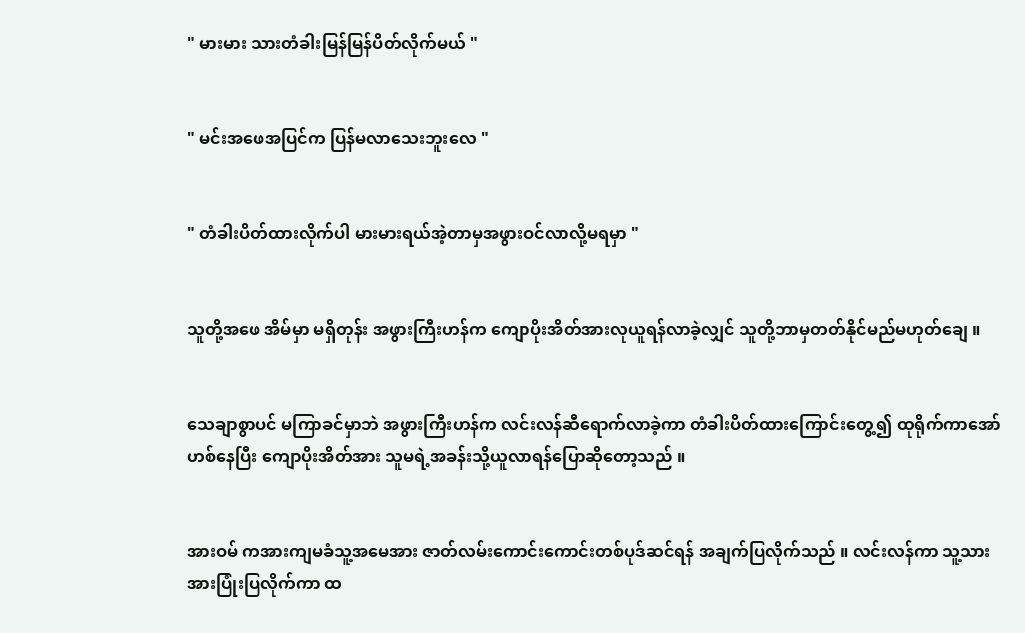" မားမား သားတံခါးမြန်မြန်ပိတ်လိုက်မယ် "


" မင်းအဖေအပြင်က ပြန်မလာသေးဘူးလေ "


" တံခါးပိတ်ထားလိုက်ပါ မားမားရယ်အဲ့တာမှအဖွားဝင်လာလို့မရမှာ "


သူတို့အဖေ အိမ်မှာ မရှိတုန်း အဖွားကြီးဟန်က ကျောပိုးအိတ်အားလုယူရန်လာခဲ့လျှင် သူတို့ဘာမှတတ်နိုင်မည်မဟုတ်ချေ ။


သေချာစွာပင် မကြာခင်မှာဘဲ အဖွားကြီးဟန်က လင်းလန်ဆီရောက်လာခဲ့ကာ တံခါးပိတ်ထားကြောင်းတွေ့၍ ထုရိုက်ကာအော်ဟစ်နေပြီး ကျောပိုးအိတ်အား သူမရဲ့အခန်းသို့ယူလာရန်ပြောဆိုတော့သည် ။


အားဝမ် ကအားကျမခံသူ့အမေအား ဇာတ်လမ်းကောင်းကောင်းတစ်ပုဒ်ဆင်ရန် အချက်ပြလိုက်သည် ။ လင်းလန်ကာ သူ့သားအားပြုံးပြလိုက်ကာ ထ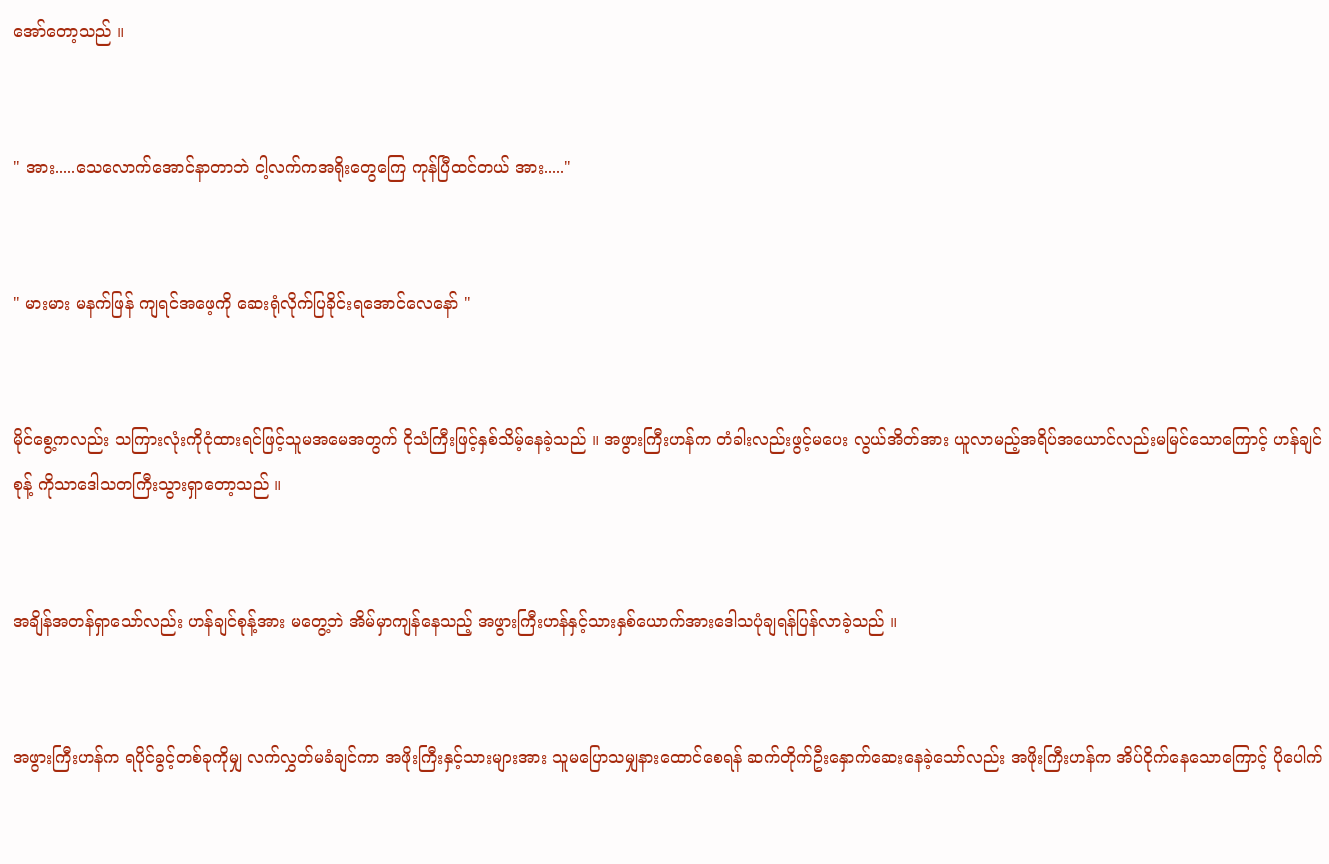အော်တော့သည် ။


" အား.....သေလောက်အောင်နာတာဘဲ ငါ့လက်ကအရိုးတွေကြေ ကုန်ပြီထင်တယ် အား....."


" မားမား မနက်ဖြန် ကျရင်အဖေ့ကို ဆေးရုံလိုက်ပြခိုင်းရအောင်လေနော် "


မိုင်စွေ့ကလည်း သကြားလုံးကိုငုံထားရင်ဖြင့်သူမအမေအတွက် ငိုသံကြီးဖြင့်နှစ်သိမ့်နေခဲ့သည် ။ အဖွားကြီးဟန်က တံခါးလည်းဖွင့်မပေး လွယ်အိတ်အား ယူလာမည့်အရိပ်အယောင်လည်းမမြင်သောကြောင့် ဟန်ချင်စုန့် ကိုသာဒေါသတကြီးသွားရှာတော့သည် ။


အချိန်အတန်ရှာသော်လည်း ဟန်ချင်စုန့်အား မတွေ့ဘဲ အိမ်မှာကျန်နေသည့် အဖွားကြီးဟန်နှင့်သားနှစ်ယောက်အားဒေါသပုံချရန်ပြန်လာခဲ့သည် ။


အဖွားကြီးဟန်က ရပိုင်ခွင့်တစ်ခုကိုမျှ လက်လွှတ်မခံချင်ကာ အဖိုးကြီးနှင့်သားများအား သူမပြောသမျှနားထောင်စေရန် ဆက်တိုက်ဦးနှောက်ဆေးနေခဲ့သော်လည်း အဖိုးကြီးဟန်က အိပ်ငိုက်နေသောကြောင့် ပိုပေါက်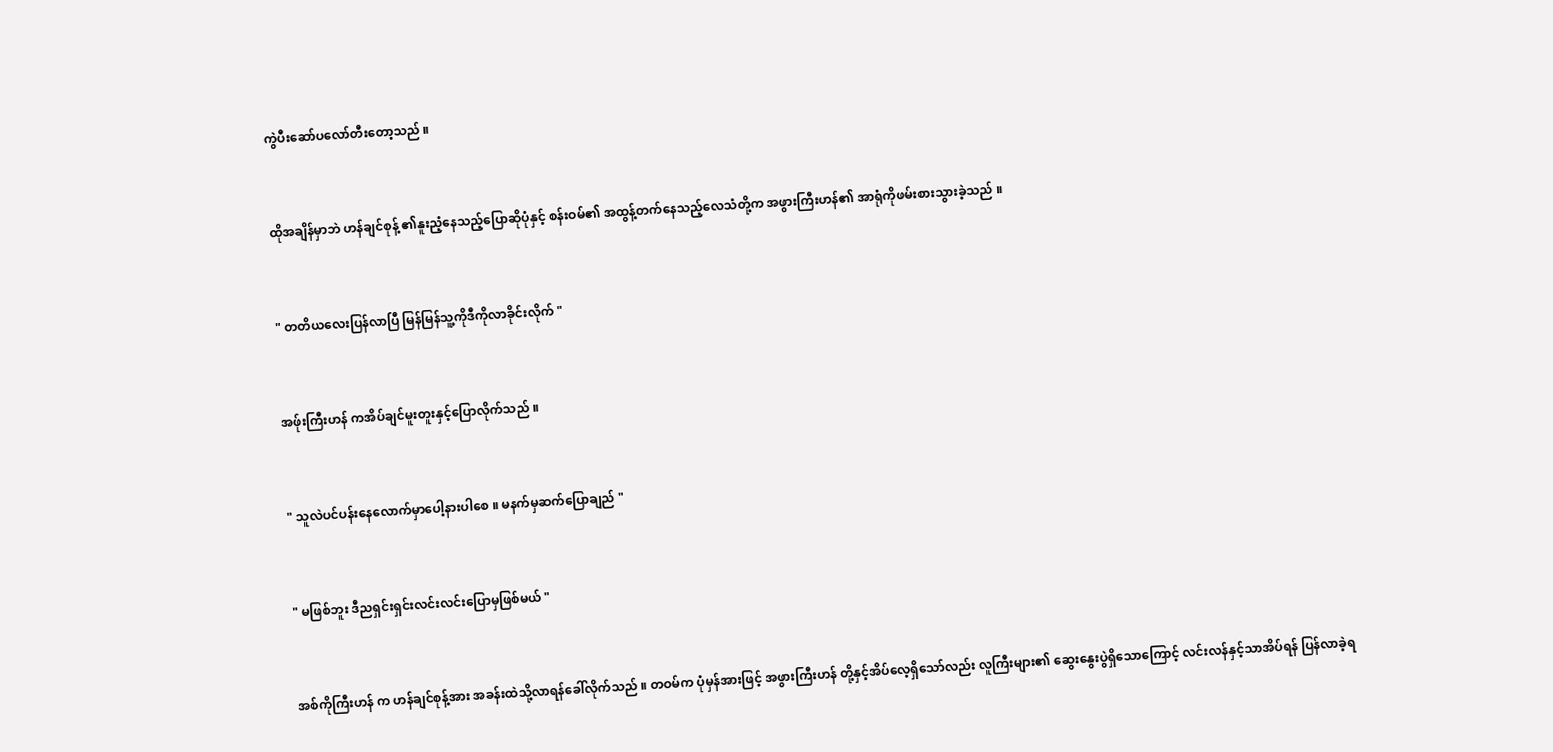ကွဲပီးဆော်ပလော်တီးတော့သည် ။


ထိုအချိန်မှာဘဲ ဟန်ချင်စုန့် ၏နူးညံ့နေသည့်ပြောဆိုပုံနှင့် စန်းဝမ်၏ အထွန့်တက်နေသည့်လေသံတို့က အဖွားကြီးဟန်၏ အာရုံကိုဖမ်းစားသွားခဲ့သည် ။


" တတိယလေးပြန်လာပြီ မြန်မြန်သူ့ကိုဒီကိုလာခိုင်းလိုက် "


အဖ်ုးကြီးဟန် ကအိပ်ချင်မူးတူးနှင့်ပြောလိုက်သည် ။


" သူလဲပင်ပန်းနေလောက်မှာပေါ့နားပါစေ ။ မနက်မှဆက်ပြောချည် "


" မဖြစ်ဘူး ဒီညရှင်းရှင်းလင်းလင်းပြောမှဖြစ်မယ် "


အစ်ကိုကြီးဟန် က ဟန်ချင်စုန့်အား အခန်းထဲသို့လာရန်ခေါ်လိုက်သည် ။ တဝမ်က ပုံမှန်အားဖြင့် အဖွားကြီးဟန် တို့နှင့်အိပ်လေ့ရှိသော်လည်း လူကြီးများ၏ ဆွေးနွေးပွဲရှိသောကြောင့် လင်းလန်နှင့်သာအိပ်ရန် ပြန်လာခဲ့ရ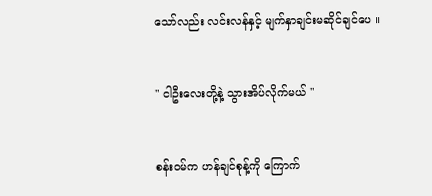သော်လည်း လင်းလန်နှင့် မျက်နှာချင်းမဆိုင်ချင်ပေ ။


" ငါဦးလေးတို့နဲ့ သွားအိပ်လိုက်မယ် "


စန်းဝမ်က ဟန်ချင်စုန့်ကို ကြောက်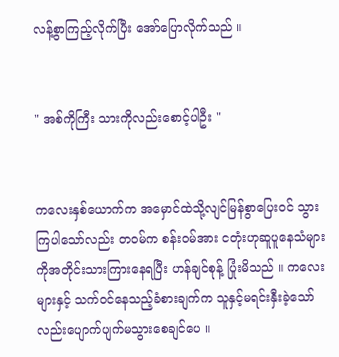လန့်စွာကြည့်လိုက်ပြီး အော်ပြောလိုက်သည် ။


" အစ်ကိုကြီး သားကိုလည်းစောင့်ပါဦး "


ကလေးနှစ်ယောက်က အမှောင်ထဲသို့လျင်မြန်စွာပြေးဝင် သွားကြပါသော်လည်း တဝမ်က စန်းဝမ်အား ငတုံးဟုဆူပူနေသံများကိုအတိုင်းသားကြားနေရပြီး ဟန်ချင်စုန့် ပြုံးမိသည် ။ ကလေးများနှင့် သက်ဝင်နေသည့်ခံစားချက်က သူနှင့်မရင်းနှီးခဲ့သော်လည်းပျောက်ပျက်မသွားစေချင်ပေ ။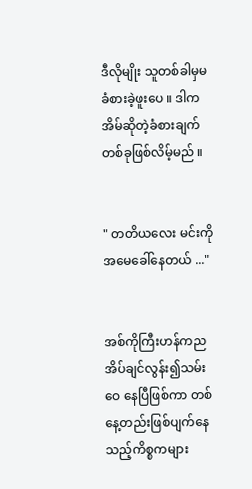ဒီလိုမျိုး သူတစ်ခါမှမခံစားခဲ့ဖူးပေ ။ ဒါကအိမ်ဆိုတဲ့ခံစားချက်တစ်ခုဖြစ်လိမ့်မည် ။


" တတိယလေး မင်းကိုအမေခေါ်နေတယ် ..."


အစ်ကိုကြီးဟန်ကညအိပ်ချင်လွန်း၍သမ်းဝေ နေပြီဖြစ်ကာ တစ်နေ့တည်းဖြစ်ပျက်နေသည့်ကိစ္စကများ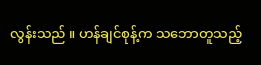လွန်းသည် ။ ဟန်ချင်စုန့်က သဘောတူသည့်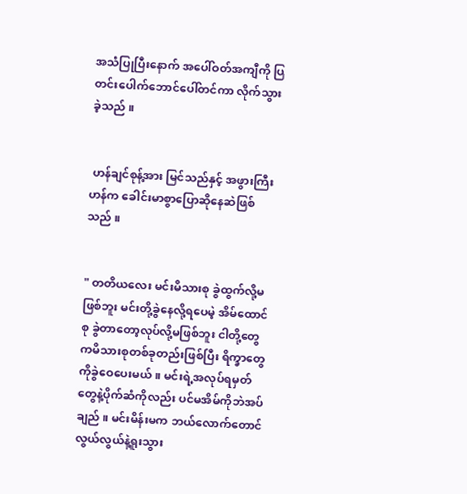အသံပြုပြီးနောက် အပေါ်ဝတ်အကျီကို ပြတင်းပေါက်ဘောင်ပေါ်တင်ကာ လိုက်သွားခဲ့သည် ။


 ဟန်ချင်စုန့်အား မြင်သည်နှင့် အဖွားကြီးဟန်က ခေါင်းမာစွာပြောဆိုနေဆဲဖြစ်သည် ။


" တတိယလေး မင်းမိသားစု ခွဲထွက်လို့မဖြစ်ဘူး မင်းတို့ခွဲနေလို့ရပေမဲ့ အိမ်ထောင်စု ခွဲတာတော့လုပ်လို့မဖြစ်ဘူး ငါတို့တွေကမိသားစုတစ်ခုတည်းဖြစ်ပြီး ရိက္ခာတွေကိုခွဲဝေပေးမယ် ။ မင်းရဲ့အလုပ်ရမှတ်တွေနဲ့ပိုက်ဆံကိုလည်း ပင်မအိမ်ကိုဘဲအပ်ချည် ။ မင်းမိန်းမက ဘယ်လောက်တောင်လွယ်လွယ်နဲ့ရူးသွား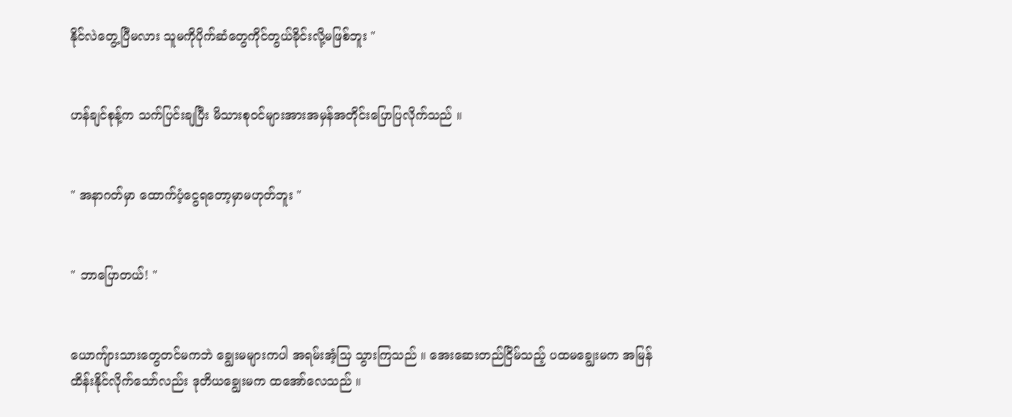နိုင်လဲတွေ့ပြီမလား သူမကိုပိုက်ဆံတွေကိုင်တွယ်ခိုင်းလို့မဖြစ်ဘူး "


ဟန်ချင်စုန့်က သက်ပြင်းချပြီး မိသားစုဝင်များအားအမှန်အတိုင်းပြောပြလိုက်သည် ။


" အနာဂတ်မှာ ထောက်ပံ့ငွေရတော့မှာမဟုတ်ဘူး "


" ဘာပြောတယ်! "


ယောကျ်ားသားတွေတင်မကဘဲ ချွေးမများကပါ အရမ်းအံ့သြ သွားကြသည် ။ အေးဆေးတည်ငြိမ်သည့် ပထမချွေးမက အမြန်ထိန်းနိုင်လိုက်သော်လည်း ဒုတိယချွေးမက ထအော်လေသည် ။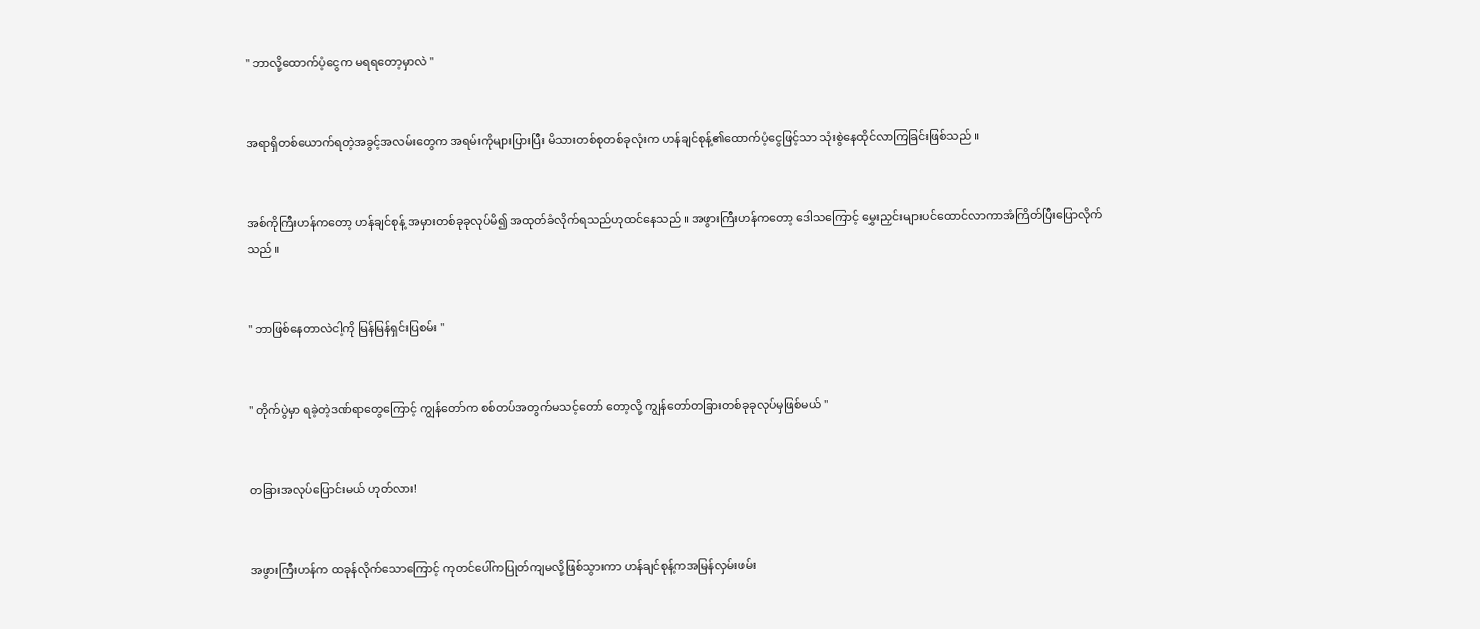" ဘာလို့ထောက်ပံ့ငွေက မရရတော့မှာလဲ "


အရာရှိတစ်ယောက်ရတဲ့အခွင့်အလမ်းတွေက အရမ်းကိုများပြားပြီး မိသားတစ်စုတစ်ခုလုံးက ဟန်ချင်စုန့်၏ထောက်ပံ့ငွေဖြင့်သာ သုံးစွဲနေထိုင်လာကြခြင်းဖြစ်သည် ။


အစ်ကိုကြီးဟန်ကတော့ ဟန်ချင်စုန့် အမှားတစ်ခုခုလုပ်မိ၍ အထုတ်ခံလိုက်ရသည်ဟုထင်နေသည် ။ အဖွားကြီးဟန်ကတော့ ဒေါသကြောင့် မွှေးညှင်းများပင်ထောင်လာကာအံကြိတ်ပြီးပြောလိုက်သည် ။


" ဘာဖြစ်နေတာလဲငါ့ကို မြန်မြန်ရှင်းပြစမ်း "


" တိုက်ပွဲမှာ ရခဲ့တဲ့ဒဏ်ရာတွေကြောင့် ကျွန်တော်က စစ်တပ်အတွက်မသင့်တော် တော့လို့ ကျွန်တော်တခြားတစ်ခုခုလုပ်မှဖြစ်မယ် "


တခြားအလုပ်ပြောင်းမယ် ဟုတ်လား!


အဖွားကြီးဟန်က ထခုန်လိုက်သောကြောင့် ကုတင်ပေါ်ကပြုတ်ကျမလို့ဖြစ်သွားကာ ဟန်ချင်စုန့်ကအမြန်လှမ်းဖမ်း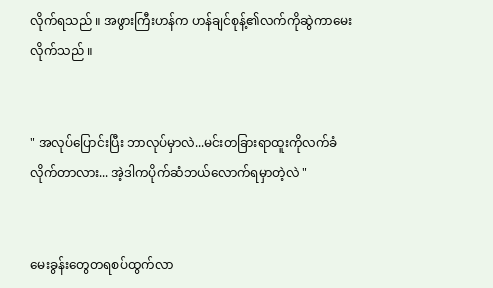လိုက်ရသည် ။ အဖွားကြီးဟန်က ဟန်ချင်စုန့်၏လက်ကိုဆွဲကာမေးလိုက်သည် ။


" အလုပ်ပြောင်းပြီး ဘာလုပ်မှာလဲ...မင်းတခြားရာထူးကိုလက်ခံလိုက်တာလား... အဲ့ဒါကပိုက်ဆံဘယ်လောက်ရမှာတဲ့လဲ "


မေးခွန်းတွေတရစပ်ထွက်လာ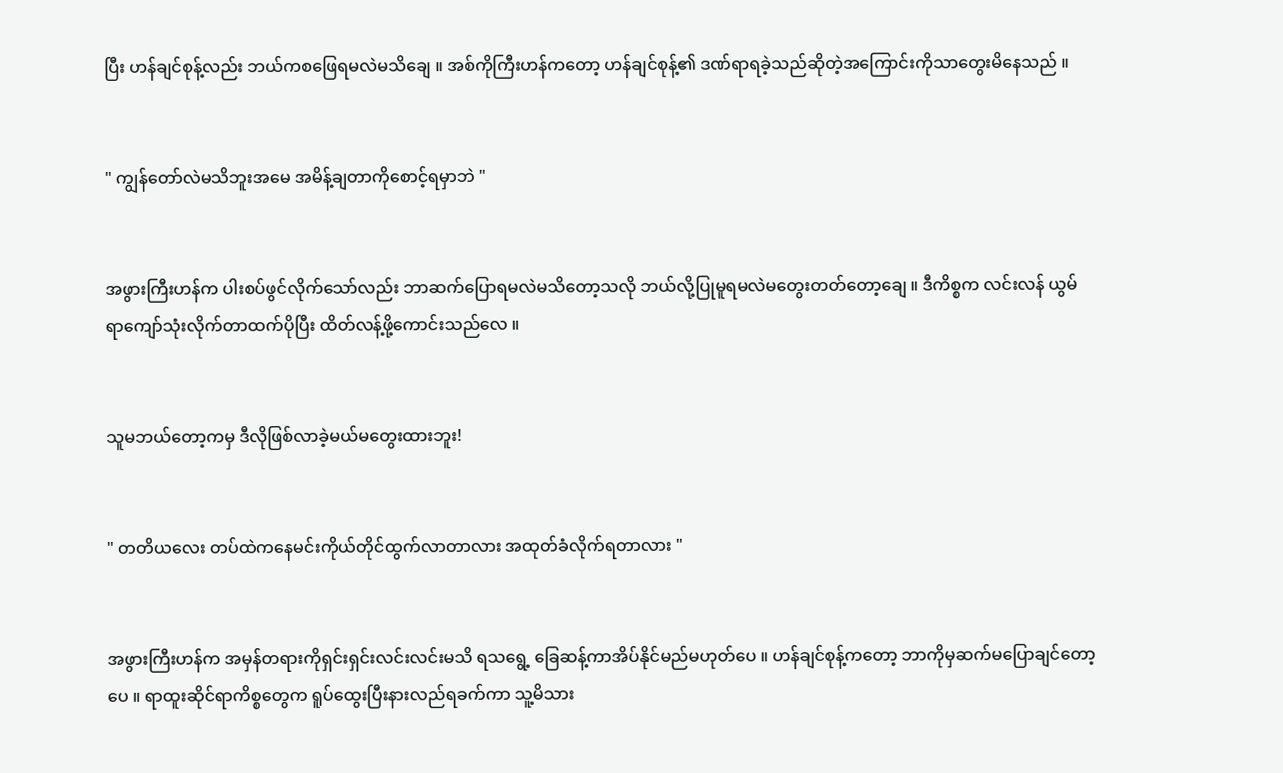ပြီး ဟန်ချင်စုန့်လည်း ဘယ်ကစဖြေရမလဲမသိချေ ။ အစ်ကိုကြီးဟန်ကတော့ ဟန်ချင်စုန့်၏ ဒဏ်ရာရခဲ့သည်ဆိုတဲ့အကြောင်းကိုသာတွေးမိနေသည် ။


" ကျွန်တော်လဲမသိဘူးအမေ အမိန့်ချတာကိုစောင့်ရမှာဘဲ "


အဖွားကြီးဟန်က ပါးစပ်ဖွင်လိုက်သော်လည်း ဘာဆက်ပြောရမလဲမသိတော့သလို ဘယ်လို့ပြုမူရမလဲမတွေးတတ်တော့ချေ ။ ဒီကိစ္စက လင်းလန် ယွမ်ရာကျော်သုံးလိုက်တာထက်ပိုပြီး ထိတ်လန့်ဖို့ကောင်းသည်လေ ။


သူမဘယ်တော့ကမှ ဒီလိုဖြစ်လာခဲ့မယ်မတွေးထားဘူး!


" တတိယလေး တပ်ထဲကနေမင်းကိုယ်တိုင်ထွက်လာတာလား အထုတ်ခံလိုက်ရတာလား "


အဖွားကြီးဟန်က အမှန်တရားကိုရှင်းရှင်းလင်းလင်းမသိ ရသရွေ့ ခြေဆန့်ကာအိပ်နိုင်မည်မဟုတ်ပေ ။ ဟန်ချင်စုန့်ကတော့ ဘာကိုမှဆက်မပြောချင်တော့ပေ ။ ရာထူးဆိုင်ရာကိစ္စတွေက ရူပ်ထွေးပြီးနားလည်ရခက်ကာ သူ့မိသား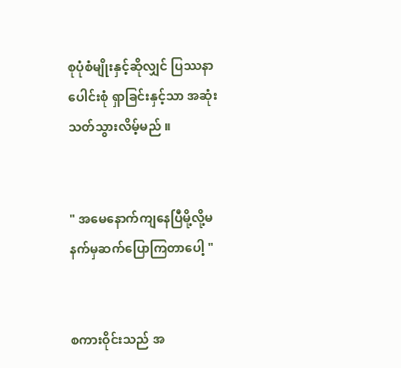စုပုံစံမျိုးနှင့်ဆိုလျှင် ပြဿနာပေါင်းစုံ ရှာခြင်းနှင့်သာ အဆုံးသတ်သွားလိမ့်မည် ။


" အမေနောက်ကျနေပြီမို့လို့မနက်မှဆက်ပြောကြတာပေါ့ "


စကားဝိုင်းသည် အ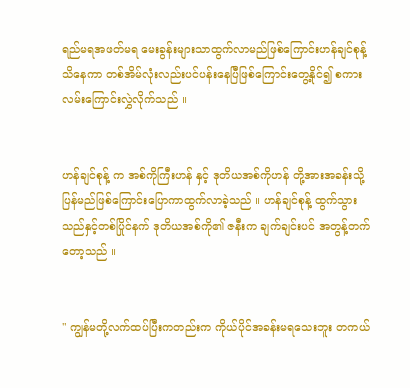ရည်မရအဖတ်မရ မေးခွန်းများသာထွက်လာမည်ဖြစ်ကြောင်းဟန်ချင်စုန့် သိနေကာ တစ်အိမ်လုံးလည်းပင်ပန်းနေပြီဖြစ်ကြောင်းတွေ့နိုင်၍ စကားလမ်းကြောင်းလွှဲလိုက်သည် ။


ဟန်ချင်စုန့် က အစ်ကိုကြီးဟန် နှင့် ဒုတိယအစ်ကိုဟန် တို့အားအခန်းသို့ပြန်မည်ဖြစ်ကြောင်းပြောကာထွက်လာခဲ့သည် ။ ဟန်ချင်စုန့် ထွက်သွားသည်နှင့်တစ်ပြိုင်နက် ဒုတိယအစ်ကို၏ ဇနီးက ချက်ချင်းပင် အတွန့်တက်တော့သည် ။


" ကျွန်မတို့လက်ထပ်ပြီးကတည်းက ကိုယ်ပိုင်အခန်းမရသေးဘူး တကယ်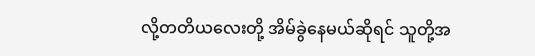လို့တတိယလေးတို့ အိမ်ခွဲနေမယ်ဆိုရင် သူတို့အ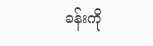ခန်းကို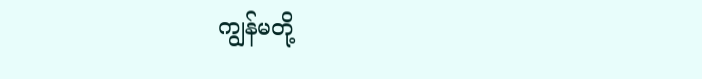ကျွန်မတို့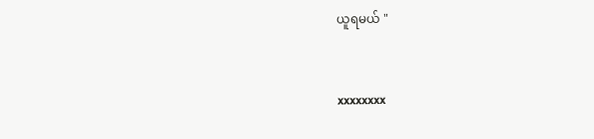ယူရမယ် "


xxxxxxxx